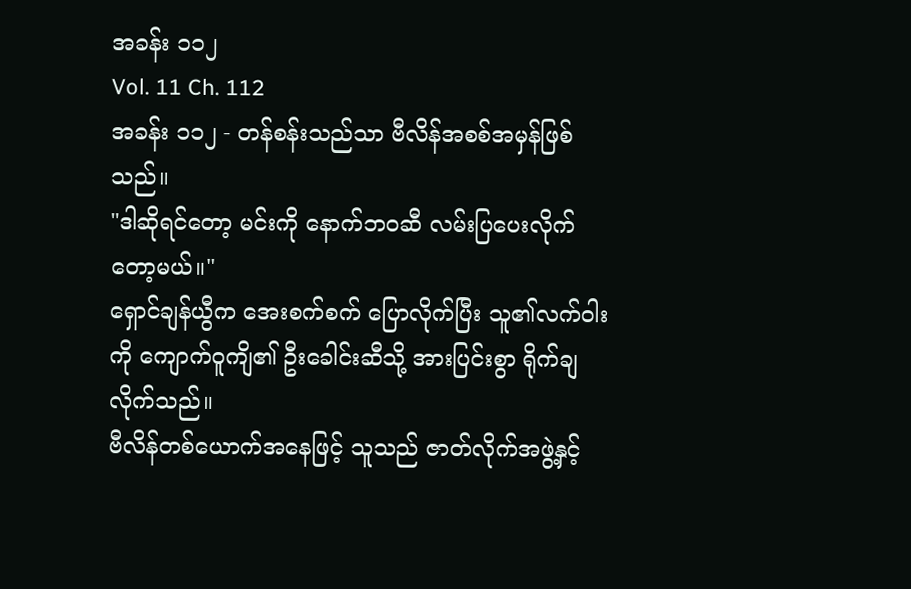အခန်း ၁၁၂
Vol. 11 Ch. 112
အခန်း ၁၁၂ - တန်စန်းသည်သာ ဗီလိန်အစစ်အမှန်ဖြစ်သည်။
"ဒါဆိုရင်တော့ မင်းကို နောက်ဘဝဆီ လမ်းပြပေးလိုက်တော့မယ်။"
ရှောင်ချန်ယွီက အေးစက်စက် ပြောလိုက်ပြီး သူ၏လက်ဝါးကို ကျောက်ဝူကျိ၏ ဦးခေါင်းဆီသို့ အားပြင်းစွာ ရိုက်ချလိုက်သည်။
ဗီလိန်တစ်ယောက်အနေဖြင့် သူသည် ဇာတ်လိုက်အဖွဲ့နှင့်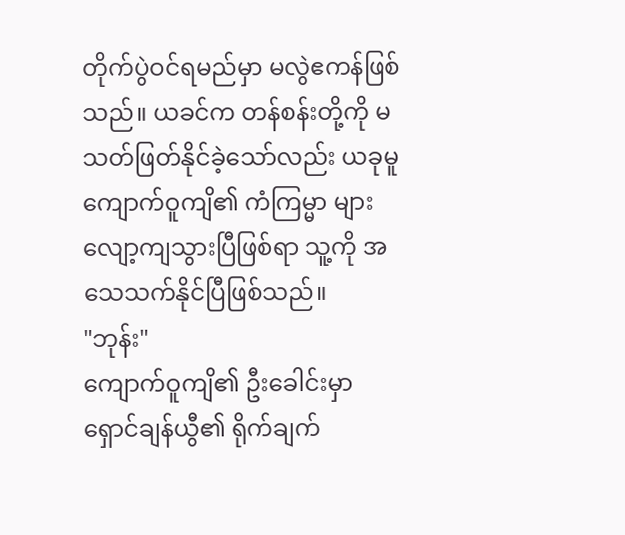တိုက်ပွဲဝင်ရမည်မှာ မလွဲဧကန်ဖြစ်သည်။ ယခင်က တန်စန်းတို့ကို မသတ်ဖြတ်နိုင်ခဲ့သော်လည်း ယခုမူ ကျောက်ဝူကျိ၏ ကံကြမ္မာ များ လျော့ကျသွားပြီဖြစ်ရာ သူ့ကို အသေသက်နိုင်ပြီဖြစ်သည်။
"ဘုန်း"
ကျောက်ဝူကျိ၏ ဦးခေါင်းမှာ ရှောင်ချန်ယွီ၏ ရိုက်ချက်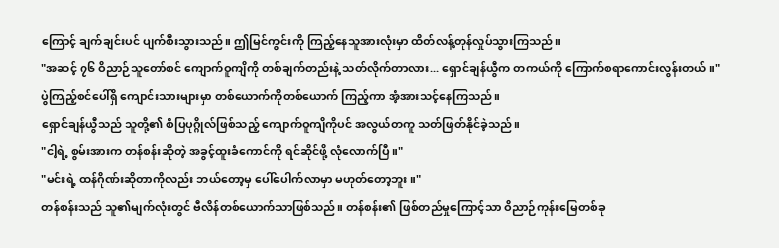ကြောင့် ချက်ချင်းပင် ပျက်စီးသွားသည်။ ဤမြင်ကွင်းကို ကြည့်နေသူအားလုံးမှာ ထိတ်လန့်တုန်လှုပ်သွားကြသည်။
"အဆင့် ၇၆ ဝိညာဉ်သူတော်စင် ကျောက်ဝူကျိကို တစ်ချက်တည်းနဲ့ သတ်လိုက်တာလား... ရှောင်ချန်ယွီက တကယ်ကို ကြောက်စရာကောင်းလွန်းတယ်။"
ပွဲကြည့်စင်ပေါ်ရှိ ကျောင်းသားများမှာ တစ်ယောက်ကိုတစ်ယောက် ကြည့်ကာ အံ့အားသင့်နေကြသည်။
ရှောင်ချန်ယွီသည် သူတို့၏ စံပြပုဂ္ဂိုလ်ဖြစ်သည့် ကျောက်ဝူကျိကိုပင် အလွယ်တကူ သတ်ဖြတ်နိုင်ခဲ့သည်။
"ငါ့ရဲ့ စွမ်းအားက တန်စန်းဆိုတဲ့ အခွင့်ထူးခံကောင်ကို ရင်ဆိုင်ဖို့ လုံလောက်ပြီ။"
"မင်းရဲ့ ထန်ဂိုဏ်းဆိုတာကိုလည်း ဘယ်တော့မှ ပေါ်ပေါက်လာမှာ မဟုတ်တော့ဘူး။"
တန်စန်းသည် သူ၏မျက်လုံးတွင် ဗီလိန်တစ်ယောက်သာဖြစ်သည်။ တန်စန်း၏ ဖြစ်တည်မှုကြောင့်သာ ဝိညာဉ်ကုန်းမြေတစ်ခု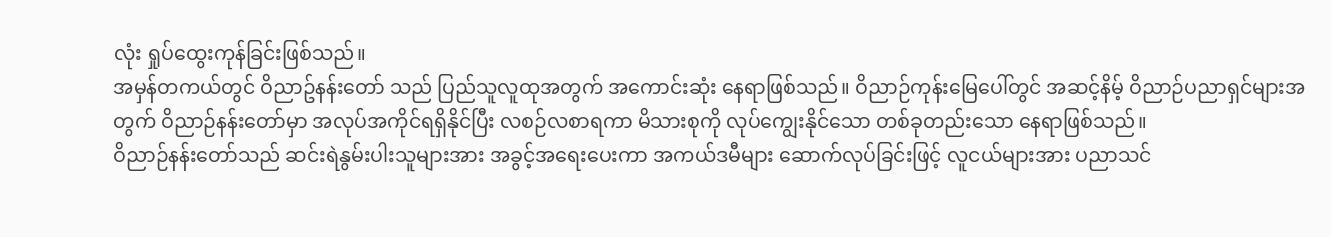လုံး ရှုပ်ထွေးကုန်ခြင်းဖြစ်သည်။
အမှန်တကယ်တွင် ဝိညာဥ်နန်းတော် သည် ပြည်သူလူထုအတွက် အကောင်းဆုံး နေရာဖြစ်သည်။ ဝိညာဉ်ကုန်းမြေပေါ်တွင် အဆင့်နိမ့် ဝိညာဉ်ပညာရှင်များအတွက် ဝိညာဉ်နန်းတော်မှာ အလုပ်အကိုင်ရရှိနိုင်ပြီး လစဉ်လစာရကာ မိသားစုကို လုပ်ကျွေးနိုင်သော တစ်ခုတည်းသော နေရာဖြစ်သည်။
ဝိညာဉ်နန်းတော်သည် ဆင်းရဲနွမ်းပါးသူများအား အခွင့်အရေးပေးကာ အကယ်ဒမီများ ဆောက်လုပ်ခြင်းဖြင့် လူငယ်များအား ပညာသင်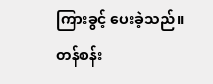ကြားခွင့် ပေးခဲ့သည်။
တန်စန်း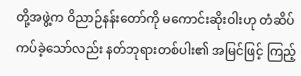တို့အဖွဲ့က ဝိညာဉ်နန်းတော်ကို မကောင်းဆိုးဝါးဟု တံဆိပ်ကပ်ခဲ့သော်လည်း နတ်ဘုရားတစ်ပါး၏ အမြင်ဖြင့် ကြည့်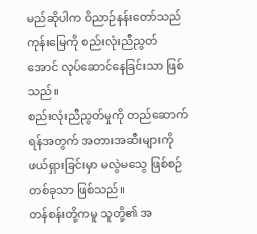မည်ဆိုပါက ဝိညာဉ်နန်းတော်သည် ကုန်းမြေကို စည်းလုံးညီညွတ်အောင် လုပ်ဆောင်နေခြင်းသာ ဖြစ်သည်။
စည်းလုံးညီညွတ်မှုကို တည်ဆောက်ရန်အတွက် အတားအဆီးများကို ဖယ်ရှားခြင်းမှာ မလွဲမသွေ ဖြစ်စဉ်တစ်ခုသာ ဖြစ်သည်။
တန်စန်းတို့ကမူ သူတို့၏ အ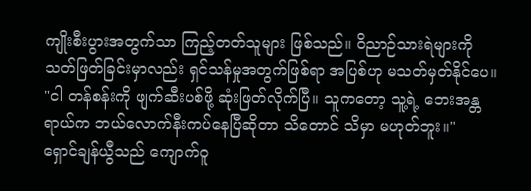ကျိုးစီးပွားအတွက်သာ ကြည့်တတ်သူများ ဖြစ်သည်။ ဝိညာဉ်သားရဲများကို သတ်ဖြတ်ခြင်းမှာလည်း ရှင်သန်မှုအတွက်ဖြစ်ရာ အပြစ်ဟု မသတ်မှတ်နိုင်ပေ။
"ငါ တန်စန်းကို ဖျက်ဆီးပစ်ဖို့ ဆုံးဖြတ်လိုက်ပြီ။ သူကတော့ သူ့ရဲ့ ဘေးအန္တရာယ်က ဘယ်လောက်နီးကပ်နေပြီဆိုတာ သိတောင် သိမှာ မဟုတ်ဘူး။"
ရှောင်ချန်ယွီသည် ကျောက်ဝူ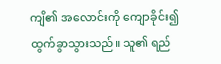ကျိ၏ အလောင်းကို ကျောခိုင်း၍ ထွက်ခွာသွားသည်။ သူ၏ ရည်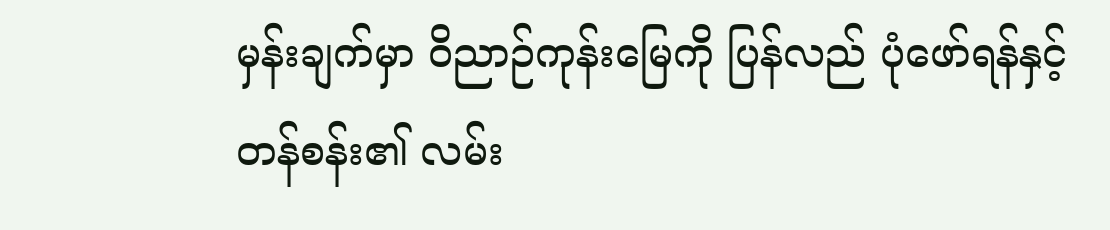မှန်းချက်မှာ ဝိညာဉ်ကုန်းမြေကို ပြန်လည် ပုံဖော်ရန်နှင့် တန်စန်း၏ လမ်း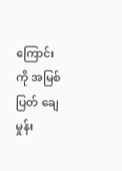ကြောင်းကို အမြစ်ပြတ် ချေမှုန်း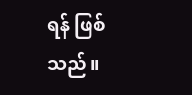ရန် ဖြစ်သည်။